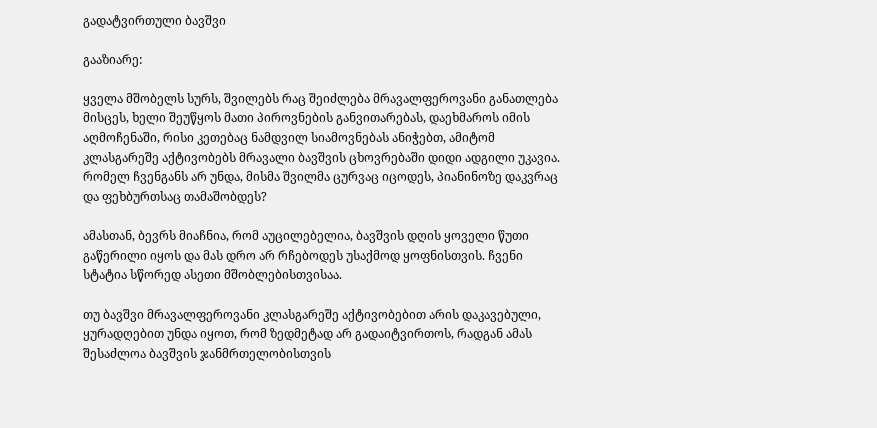გადატვირთული ბავშვი

გააზიარე:

ყველა მშობელს სურს, შვილებს რაც შეიძლება მრავალფეროვანი განათლება მისცეს, ხელი შეუწყოს მათი პიროვნების განვითარებას, დაეხმაროს იმის აღმოჩენაში, რისი კეთებაც ნამდვილ სიამოვნებას ანიჭებთ, ამიტომ კლასგარეშე აქტივობებს მრავალი ბავშვის ცხოვრებაში დიდი ადგილი უკავია. რომელ ჩვენგანს არ უნდა, მისმა შვილმა ცურვაც იცოდეს, პიანინოზე დაკვრაც და ფეხბურთსაც თამაშობდეს?

ამასთან, ბევრს მიაჩნია, რომ აუცილებელია, ბავშვის დღის ყოველი წუთი გაწერილი იყოს და მას დრო არ რჩებოდეს უსაქმოდ ყოფნისთვის. ჩვენი სტატია სწორედ ასეთი მშობლებისთვისაა.

თუ ბავშვი მრავალფეროვანი კლასგარეშე აქტივობებით არის დაკავებული, ყურადღებით უნდა იყოთ, რომ ზედმეტად არ გადაიტვირთოს, რადგან ამას შესაძლოა ბავშვის ჯანმრთელობისთვის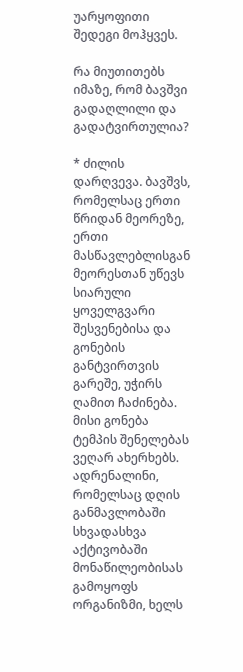უარყოფითი შედეგი მოჰყვეს.

რა მიუთითებს იმაზე, რომ ბავშვი გადაღლილი და გადატვირთულია?

* ძილის დარღვევა. ბავშვს, რომელსაც ერთი წრიდან მეორეზე, ერთი მასწავლებლისგან მეორესთან უწევს სიარული ყოველგვარი შესვენებისა და გონების განტვირთვის გარეშე, უჭირს ღამით ჩაძინება. მისი გონება ტემპის შენელებას ვეღარ ახერხებს. ადრენალინი, რომელსაც დღის განმავლობაში სხვადასხვა აქტივობაში მონაწილეობისას გამოყოფს ორგანიზმი, ხელს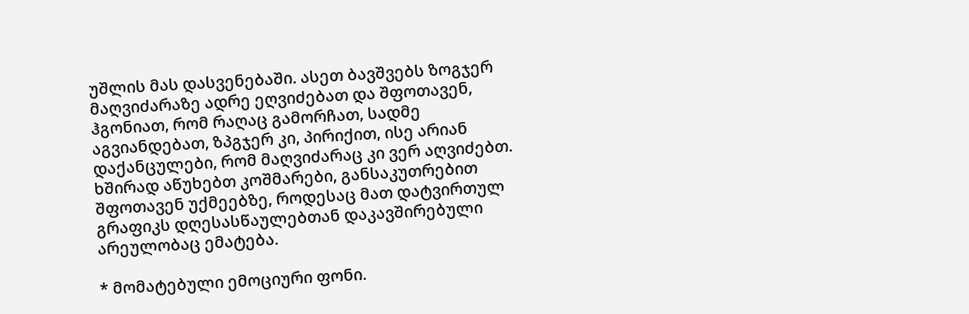უშლის მას დასვენებაში. ასეთ ბავშვებს ზოგჯერ მაღვიძარაზე ადრე ეღვიძებათ და შფოთავენ, ჰგონიათ, რომ რაღაც გამორჩათ, სადმე აგვიანდებათ, ზპგჯერ კი, პირიქით, ისე არიან დაქანცულები, რომ მაღვიძარაც კი ვერ აღვიძებთ. ხშირად აწუხებთ კოშმარები, განსაკუთრებით შფოთავენ უქმეებზე, როდესაც მათ დატვირთულ გრაფიკს დღესასწაულებთან დაკავშირებული არეულობაც ემატება.

* მომატებული ემოციური ფონი.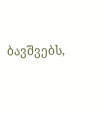ბავშვებს,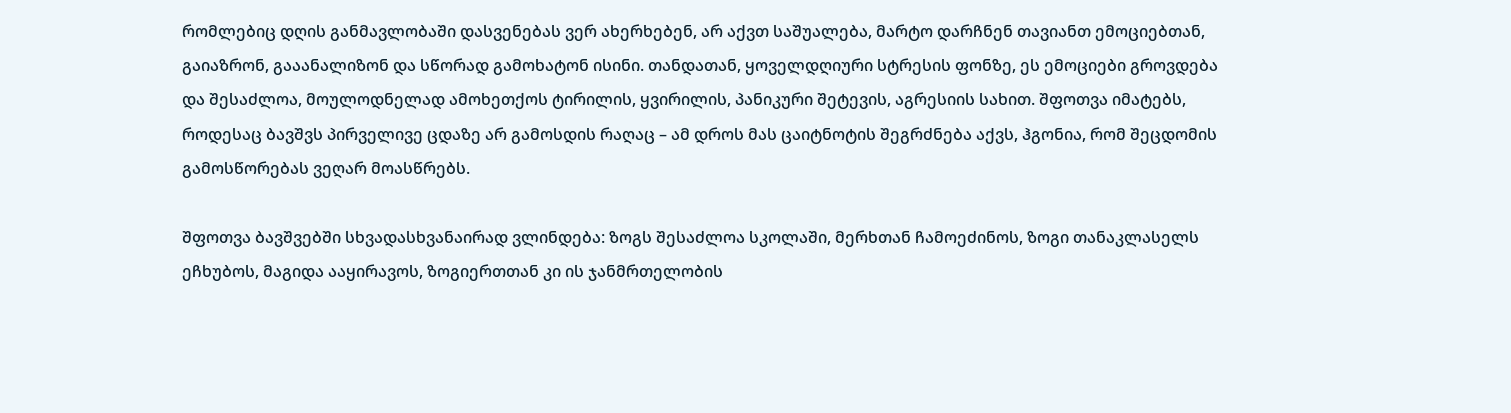რომლებიც დღის განმავლობაში დასვენებას ვერ ახერხებენ, არ აქვთ საშუალება, მარტო დარჩნენ თავიანთ ემოციებთან, გაიაზრონ, გააანალიზონ და სწორად გამოხატონ ისინი. თანდათან, ყოველდღიური სტრესის ფონზე, ეს ემოციები გროვდება და შესაძლოა, მოულოდნელად ამოხეთქოს ტირილის, ყვირილის, პანიკური შეტევის, აგრესიის სახით. შფოთვა იმატებს, როდესაც ბავშვს პირველივე ცდაზე არ გამოსდის რაღაც – ამ დროს მას ცაიტნოტის შეგრძნება აქვს, ჰგონია, რომ შეცდომის გამოსწორებას ვეღარ მოასწრებს.

შფოთვა ბავშვებში სხვადასხვანაირად ვლინდება: ზოგს შესაძლოა სკოლაში, მერხთან ჩამოეძინოს, ზოგი თანაკლასელს ეჩხუბოს, მაგიდა ააყირავოს, ზოგიერთთან კი ის ჯანმრთელობის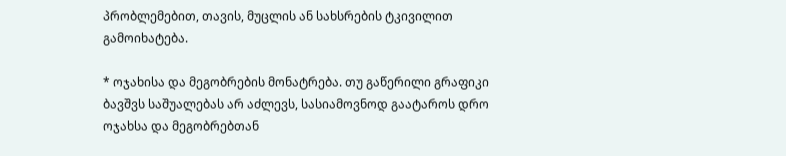პრობლემებით, თავის, მუცლის ან სახსრების ტკივილით გამოიხატება.

* ოჯახისა და მეგობრების მონატრება. თუ გაწერილი გრაფიკი ბავშვს საშუალებას არ აძლევს, სასიამოვნოდ გაატაროს დრო ოჯახსა და მეგობრებთან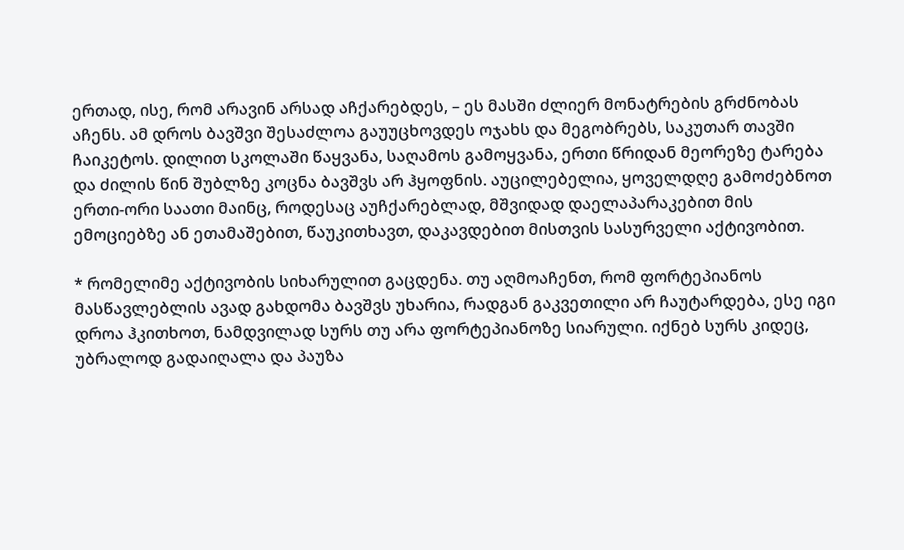ერთად, ისე, რომ არავინ არსად აჩქარებდეს, – ეს მასში ძლიერ მონატრების გრძნობას აჩენს. ამ დროს ბავშვი შესაძლოა გაუუცხოვდეს ოჯახს და მეგობრებს, საკუთარ თავში ჩაიკეტოს. დილით სკოლაში წაყვანა, საღამოს გამოყვანა, ერთი წრიდან მეორეზე ტარება და ძილის წინ შუბლზე კოცნა ბავშვს არ ჰყოფნის. აუცილებელია, ყოველდღე გამოძებნოთ ერთი-ორი საათი მაინც, როდესაც აუჩქარებლად, მშვიდად დაელაპარაკებით მის ემოციებზე ან ეთამაშებით, წაუკითხავთ, დაკავდებით მისთვის სასურველი აქტივობით.

* რომელიმე აქტივობის სიხარულით გაცდენა. თუ აღმოაჩენთ, რომ ფორტეპიანოს მასწავლებლის ავად გახდომა ბავშვს უხარია, რადგან გაკვეთილი არ ჩაუტარდება, ესე იგი დროა ჰკითხოთ, ნამდვილად სურს თუ არა ფორტეპიანოზე სიარული. იქნებ სურს კიდეც, უბრალოდ გადაიღალა და პაუზა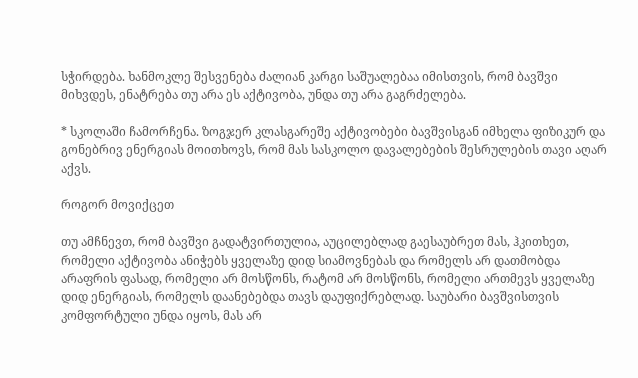სჭირდება. ხანმოკლე შესვენება ძალიან კარგი საშუალებაა იმისთვის, რომ ბავშვი მიხვდეს, ენატრება თუ არა ეს აქტივობა, უნდა თუ არა გაგრძელება.

* სკოლაში ჩამორჩენა. ზოგჯერ კლასგარეშე აქტივობები ბავშვისგან იმხელა ფიზიკურ და გონებრივ ენერგიას მოითხოვს, რომ მას სასკოლო დავალებების შესრულების თავი აღარ აქვს.

როგორ მოვიქცეთ

თუ ამჩნევთ, რომ ბავშვი გადატვირთულია, აუცილებლად გაესაუბრეთ მას, ჰკითხეთ, რომელი აქტივობა ანიჭებს ყველაზე დიდ სიამოვნებას და რომელს არ დათმობდა არაფრის ფასად, რომელი არ მოსწონს, რატომ არ მოსწონს, რომელი ართმევს ყველაზე დიდ ენერგიას, რომელს დაანებებდა თავს დაუფიქრებლად. საუბარი ბავშვისთვის კომფორტული უნდა იყოს, მას არ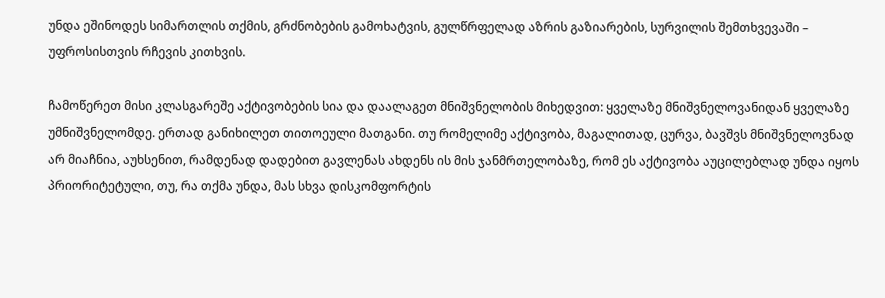უნდა ეშინოდეს სიმართლის თქმის, გრძნობების გამოხატვის, გულწრფელად აზრის გაზიარების, სურვილის შემთხვევაში – უფროსისთვის რჩევის კითხვის.

ჩამოწერეთ მისი კლასგარეშე აქტივობების სია და დაალაგეთ მნიშვნელობის მიხედვით: ყველაზე მნიშვნელოვანიდან ყველაზე უმნიშვნელომდე. ერთად განიხილეთ თითოეული მათგანი. თუ რომელიმე აქტივობა, მაგალითად, ცურვა, ბავშვს მნიშვნელოვნად არ მიაჩნია, აუხსენით, რამდენად დადებით გავლენას ახდენს ის მის ჯანმრთელობაზე, რომ ეს აქტივობა აუცილებლად უნდა იყოს პრიორიტეტული, თუ, რა თქმა უნდა, მას სხვა დისკომფორტის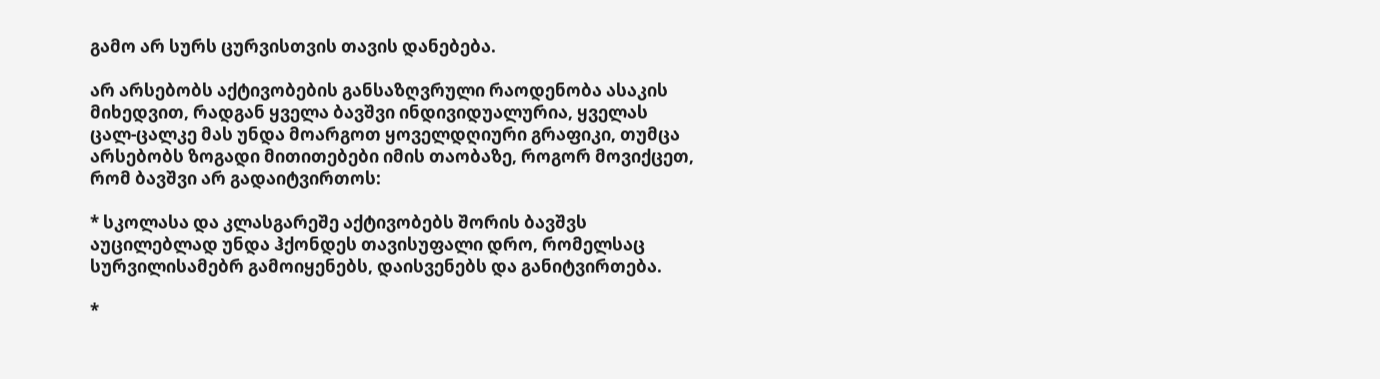გამო არ სურს ცურვისთვის თავის დანებება.

არ არსებობს აქტივობების განსაზღვრული რაოდენობა ასაკის მიხედვით, რადგან ყველა ბავშვი ინდივიდუალურია, ყველას ცალ-ცალკე მას უნდა მოარგოთ ყოველდღიური გრაფიკი, თუმცა არსებობს ზოგადი მითითებები იმის თაობაზე, როგორ მოვიქცეთ, რომ ბავშვი არ გადაიტვირთოს:

* სკოლასა და კლასგარეშე აქტივობებს შორის ბავშვს აუცილებლად უნდა ჰქონდეს თავისუფალი დრო, რომელსაც სურვილისამებრ გამოიყენებს, დაისვენებს და განიტვირთება.

*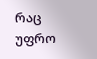რაც უფრო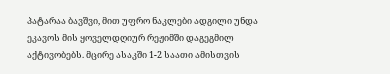პატარაა ბავშვი, მით უფრო ნაკლები ადგილი უნდა ეკავოს მის ყოველდღიურ რეჟიმში დაგეგმილ აქტივობებს. მცირე ასაკში 1-2 საათი ამისთვის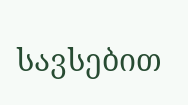სავსებით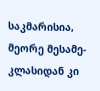საკმარისია, მეორე მესამე-კლასიდან კი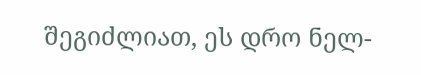შეგიძლიათ, ეს დრო ნელ-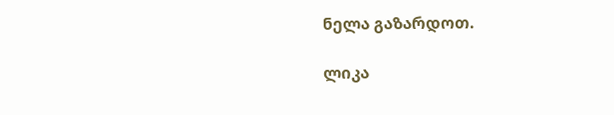ნელა გაზარდოთ.

ლიკა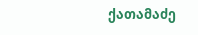ქათამაძე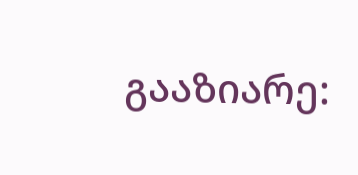გააზიარე: